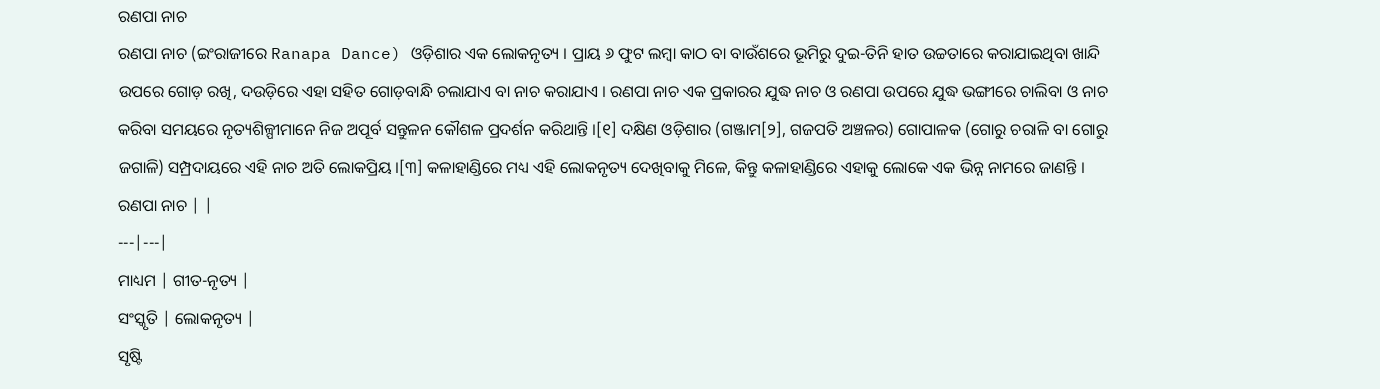ରଣପା ନାଚ
ରଣପା ନାଚ (ଇଂରାଜୀରେ Ranapa Dance) ଓଡ଼ିଶାର ଏକ ଲୋକନୃତ୍ୟ । ପ୍ରାୟ ୬ ଫୁଟ ଲମ୍ବା କାଠ ବା ବାଉଁଶରେ ଭୂମିରୁ ଦୁଇ-ତିନି ହାତ ଉଚ୍ଚତାରେ କରାଯାଇଥିବା ଖାନ୍ଦି ଉପରେ ଗୋଡ଼ ରଖି, ଦଉଡ଼ିରେ ଏହା ସହିତ ଗୋଡ଼ବାନ୍ଧି ଚଲାଯାଏ ବା ନାଚ କରାଯାଏ । ରଣପା ନାଚ ଏକ ପ୍ରକାରର ଯୁଦ୍ଧ ନାଚ ଓ ରଣପା ଉପରେ ଯୁଦ୍ଧ ଭଙ୍ଗୀରେ ଚାଲିବା ଓ ନାଚ କରିବା ସମୟରେ ନୃତ୍ୟଶିଳ୍ପୀମାନେ ନିଜ ଅପୂର୍ବ ସନ୍ତୁଳନ କୌଶଳ ପ୍ରଦର୍ଶନ କରିଥାନ୍ତି ।[୧] ଦକ୍ଷିଣ ଓଡ଼ିଶାର (ଗଞ୍ଜାମ[୨], ଗଜପତି ଅଞ୍ଚଳର) ଗୋପାଳକ (ଗୋରୁ ଚରାଳି ବା ଗୋରୁ ଜଗାଳି) ସମ୍ପ୍ରଦାୟରେ ଏହି ନାଚ ଅତି ଲୋକପ୍ରିୟ ।[୩] କଳାହାଣ୍ଡିରେ ମଧ୍ୟ ଏହି ଲୋକନୃତ୍ୟ ଦେଖିବାକୁ ମିଳେ, କିନ୍ତୁ କଳାହାଣ୍ଡିରେ ଏହାକୁ ଲୋକେ ଏକ ଭିନ୍ନ ନାମରେ ଜାଣନ୍ତି ।
ରଣପା ନାଚ | |
---|---|
ମାଧ୍ୟମ | ଗୀତ-ନୃତ୍ୟ |
ସଂସ୍କୃତି | ଲୋକନୃତ୍ୟ |
ସୃଷ୍ଟି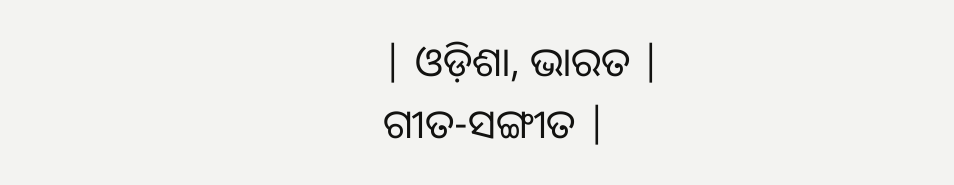| ଓଡ଼ିଶା, ଭାରତ |
ଗୀତ-ସଙ୍ଗୀତ |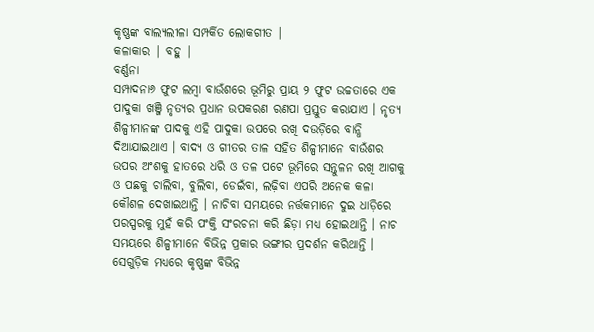କୃଷ୍ଣଙ୍କ ବାଲ୍ୟଲୀଳା ସମ୍ପର୍କିତ ଲୋକଗୀତ |
କଳାକାର | ବହୁ |
ବର୍ଣ୍ଣନା
ସମ୍ପାଦନା୬ ଫୁଟ ଲମ୍ବା ବାଉଁଶରେ ଭୂମିରୁ ପ୍ରାୟ ୨ ଫୁଟ ଉଚ୍ଚତାରେ ଏକ ପାଦୁକା ଖଞ୍ଜି ନୃତ୍ୟର ପ୍ରଧାନ ଉପକରଣ ରଣପା ପ୍ରସ୍ତୁତ କରାଯାଏ । ନୃତ୍ୟ ଶିଳ୍ପୀମାନଙ୍କ ପାଦକୁ ଏହି ପାଦୁକା ଉପରେ ରଖି ଦଉଡ଼ିରେ ବାନ୍ଧି ଦିଆଯାଇଥାଏ । ବାଦ୍ୟ ଓ ଗୀତର ତାଳ ସହିତ ଶିଳ୍ପୀମାନେ ବାଉଁଶର ଉପର ଅଂଶକୁ ହାତରେ ଧରି ଓ ତଳ ପଟେ ଭୂମିରେ ସନ୍ତୁଳନ ରଖି ଆଗକୁ ଓ ପଛକୁ ଚାଲିବା, ବୁଲିବା, ଡେଇଁବା, ଲଢ଼ିବା ଏପରି ଅନେକ କଳା କୌଶଳ ଦେଖାଇଥାନ୍ତି । ନାଚିବା ସମୟରେ ନର୍ତ୍ତକମାନେ ଦୁଇ ଧାଡ଼ିରେ ପରସ୍ପରକୁ ମୁହଁ କରି ପଂକ୍ତି ସଂରଚନା କରି ଛିଡ଼ା ମଧ୍ୟ ହୋଇଥାନ୍ତି । ନାଚ ସମୟରେ ଶିଳ୍ପୀମାନେ ବିଭିନ୍ନ ପ୍ରକାର ଭଙ୍ଗୀର ପ୍ରଦର୍ଶନ କରିଥାନ୍ତି । ସେଗୁଡ଼ିକ ମଧ୍ୟରେ କୃଷ୍ଣଙ୍କ ବିଭିନ୍ନ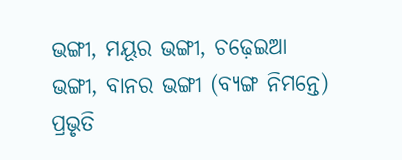ଭଙ୍ଗୀ, ମୟୂର ଭଙ୍ଗୀ, ଚଢ଼େଇଆ ଭଙ୍ଗୀ, ବାନର ଭଙ୍ଗୀ (ବ୍ୟଙ୍ଗ ନିମନ୍ତେ) ପ୍ରଭୃତି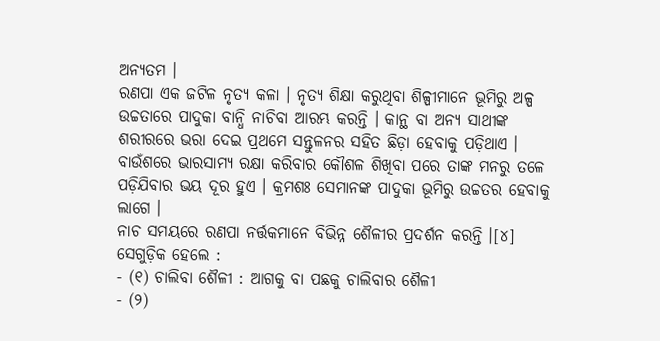ଅନ୍ୟତମ ।
ରଣପା ଏକ ଜଟିଳ ନୃତ୍ୟ କଳା । ନୃତ୍ୟ ଶିକ୍ଷା କରୁଥିବା ଶିଳ୍ପୀମାନେ ଭୂମିରୁ ଅଳ୍ପ ଉଚ୍ଚତାରେ ପାଦୁକା ବାନ୍ଧି ନାଚିବା ଆରମ୍ଭ କରନ୍ତି । କାନ୍ଥ ବା ଅନ୍ୟ ସାଥୀଙ୍କ ଶରୀରରେ ଭରା ଦେଇ ପ୍ରଥମେ ସନ୍ତୁଳନର ସହିତ ଛିଡ଼ା ହେବାକୁ ପଡ଼ିଥାଏ । ବାଉଁଶରେ ଭାରସାମ୍ୟ ରକ୍ଷା କରିବାର କୌଶଳ ଶିଖିବା ପରେ ତାଙ୍କ ମନରୁ ତଳେ ପଡ଼ିଯିବାର ଭୟ ଦୂର ହୁଏ । କ୍ରମଶଃ ସେମାନଙ୍କ ପାଦୁକା ଭୂମିରୁ ଉଚ୍ଚତର ହେବାକୁ ଲାଗେ ।
ନାଚ ସମୟରେ ରଣପା ନର୍ତ୍ତକମାନେ ବିଭିନ୍ନ ଶୈଳୀର ପ୍ରଦର୍ଶନ କରନ୍ତି ।[୪] ସେଗୁଡ଼ିକ ହେଲେ :
- (୧) ଚାଲିବା ଶୈଳୀ : ଆଗକୁ ବା ପଛକୁ ଚାଲିବାର ଶୈଳୀ
- (୨)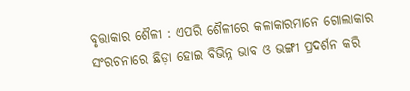ବୃତ୍ତାକାର ଶୈଳୀ : ଏପରି ଶୈଳୀରେ କଳାକାରମାନେ ଗୋଲାକାର ସଂରଚନାରେ ଛିଡ଼ା ହୋଇ ବିଭିନ୍ନ ଭାବ ଓ ଭଙ୍ଗୀ ପ୍ରଦର୍ଶନ କରି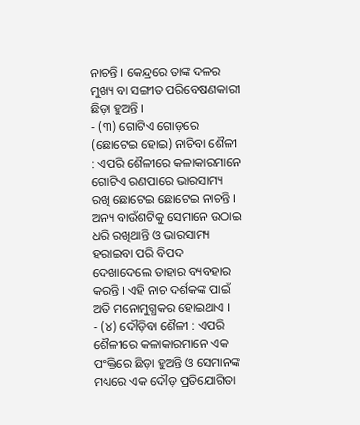ନାଚନ୍ତି । କେନ୍ଦ୍ରରେ ତାଙ୍କ ଦଳର ମୁଖ୍ୟ ବା ସଙ୍ଗୀତ ପରିବେଷଣକାରୀ ଛିଡ଼ା ହୁଅନ୍ତି ।
- (୩) ଗୋଟିଏ ଗୋଡ଼ରେ (ଛୋଟେଇ ହୋଇ) ନାଚିବା ଶୈଳୀ : ଏପରି ଶୈଳୀରେ କଳାକାରମାନେ ଗୋଟିଏ ରଣପାରେ ଭାରସାମ୍ୟ ରଖି ଛୋଟେଇ ଛୋଟେଇ ନାଚନ୍ତି । ଅନ୍ୟ ବାଉଁଶଟିକୁ ସେମାନେ ଉଠାଇ ଧରି ରଖିଥାନ୍ତି ଓ ଭାରସାମ୍ୟ ହରାଇବା ପରି ବିପଦ ଦେଖାଦେଲେ ତାହାର ବ୍ୟବହାର କରନ୍ତି । ଏହି ନାଚ ଦର୍ଶକଙ୍କ ପାଇଁ ଅତି ମନୋମୁଗ୍ଧକର ହୋଇଥାଏ ।
- (୪) ଦୌଡ଼ିବା ଶୈଳୀ : ଏପରି ଶୈଳୀରେ କଳାକାରମାନେ ଏକ ପଂକ୍ତିରେ ଛିଡ଼ା ହୁଅନ୍ତି ଓ ସେମାନଙ୍କ ମଧ୍ୟରେ ଏକ ଦୌଡ଼ ପ୍ରତିଯୋଗିତା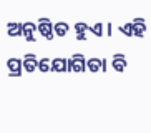ଅନୁଷ୍ଠିତ ହୁଏ । ଏହି ପ୍ରତିଯୋଗିତା ବି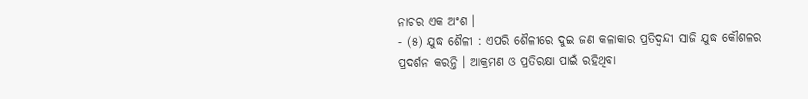ନାଚର ଏକ ଅଂଶ ।
- (୫) ଯୁଦ୍ଧ ଶୈଳୀ : ଏପରି ଶୈଳୀରେ ଦୁଇ ଜଣ କଳାକାର ପ୍ରତିଦ୍ୱନ୍ଦୀ ସାଜି ଯୁଦ୍ଧ କୌଶଳର ପ୍ରଦର୍ଶନ କରନ୍ତି । ଆକ୍ରମଣ ଓ ପ୍ରତିରକ୍ଷା ପାଇଁ ରହିଥିବା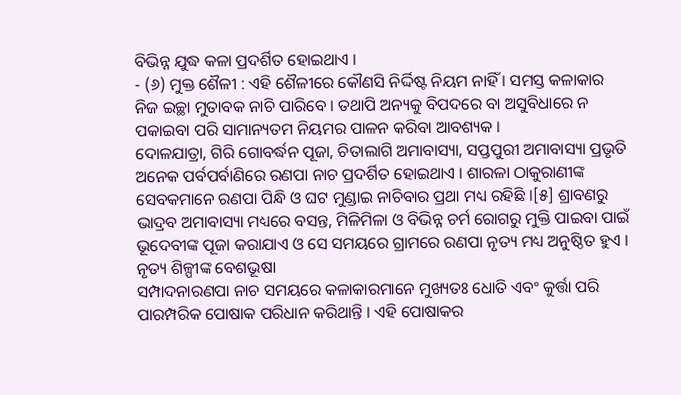ବିଭିନ୍ନ ଯୁଦ୍ଧ କଳା ପ୍ରଦର୍ଶିତ ହୋଇଥାଏ ।
- (୬) ମୁକ୍ତ ଶୈଳୀ : ଏହି ଶୈଳୀରେ କୌଣସି ନିର୍ଦ୍ଦିଷ୍ଟ ନିୟମ ନାହିଁ । ସମସ୍ତ କଳାକାର ନିଜ ଇଚ୍ଛା ମୁତାବକ ନାଚି ପାରିବେ । ତଥାପି ଅନ୍ୟକୁ ବିପଦରେ ବା ଅସୁବିଧାରେ ନ ପକାଇବା ପରି ସାମାନ୍ୟତମ ନିୟମର ପାଳନ କରିବା ଆବଶ୍ୟକ ।
ଦୋଳଯାତ୍ରା, ଗିରି ଗୋବର୍ଦ୍ଧନ ପୂଜା, ଚିତାଲାଗି ଅମାବାସ୍ୟା, ସପ୍ତପୁରୀ ଅମାବାସ୍ୟା ପ୍ରଭୃତି ଅନେକ ପର୍ବପର୍ବାଣିରେ ରଣପା ନାଚ ପ୍ରଦର୍ଶିତ ହୋଇଥାଏ । ଶାରଳା ଠାକୁରାଣୀଙ୍କ ସେବକମାନେ ରଣପା ପିନ୍ଧି ଓ ଘଟ ମୁଣ୍ଡାଇ ନାଚିବାର ପ୍ରଥା ମଧ୍ୟ ରହିଛି ।[୫] ଶ୍ରାବଣରୁ ଭାଦ୍ରବ ଅମାବାସ୍ୟା ମଧ୍ୟରେ ବସନ୍ତ, ମିଳିମିଳା ଓ ବିଭିନ୍ନ ଚର୍ମ ରୋଗରୁ ମୁକ୍ତି ପାଇବା ପାଇଁ ଭୂଦେବୀଙ୍କ ପୂଜା କରାଯାଏ ଓ ସେ ସମୟରେ ଗ୍ରାମରେ ରଣପା ନୃତ୍ୟ ମଧ୍ୟ ଅନୁଷ୍ଠିତ ହୁଏ ।
ନୃତ୍ୟ ଶିଳ୍ପୀଙ୍କ ବେଶଭୂଷା
ସମ୍ପାଦନାରଣପା ନାଚ ସମୟରେ କଳାକାରମାନେ ମୁଖ୍ୟତଃ ଧୋତି ଏବଂ କୁର୍ତ୍ତା ପରି ପାରମ୍ପରିକ ପୋଷାକ ପରିଧାନ କରିଥାନ୍ତି । ଏହି ପୋଷାକର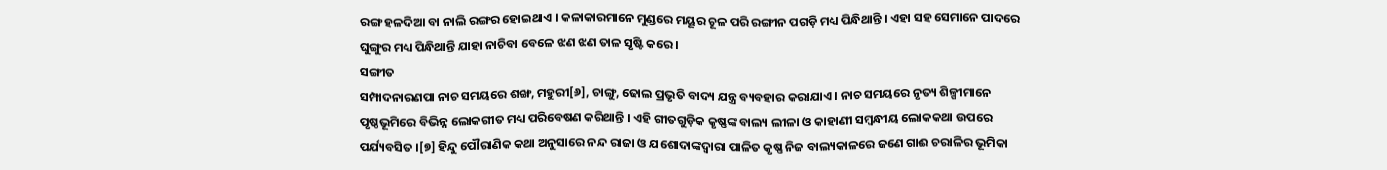ରଙ୍ଗ ହଳଦିଆ ବା ନାଲି ରଙ୍ଗର ହୋଇଥାଏ । କଳାକାରମାନେ ମୁଣ୍ଡରେ ମୟୂର ଚୂଳ ପରି ରଙ୍ଗୀନ ପଗଡ଼ି ମଧ୍ୟ ପିନ୍ଧିଥାନ୍ତି । ଏହା ସହ ସେମାନେ ପାଦରେ ଘୁଙ୍ଗୁର ମଧ୍ୟ ପିନ୍ଧିଥାନ୍ତି ଯାହା ନାଚିବା ବେଳେ ଝଣ ଝଣ ତାଳ ସୃଷ୍ଟି କରେ ।
ସଙ୍ଗୀତ
ସମ୍ପାଦନାରଣପା ନାଚ ସମୟରେ ଶଙ୍ଖ, ମହୁରୀ[୬], ଚାଙ୍ଗୁ, ଢୋଲ ପ୍ରଭୃତି ବାଦ୍ୟ ଯନ୍ତ୍ର ବ୍ୟବହାର କରାଯାଏ । ନାଚ ସମୟରେ ନୃତ୍ୟ ଶିଳ୍ପୀମାନେ ପୃଷ୍ଠଭୂମିରେ ବିଭିନ୍ନ ଲୋକଗୀତ ମଧ୍ୟ ପରିବେଷଣ କରିଥାନ୍ତି । ଏହି ଗୀତଗୁଡ଼ିକ କୃଷ୍ଣଙ୍କ ବାଲ୍ୟ ଲୀଳା ଓ କାହାଣୀ ସମ୍ବନ୍ଧୀୟ ଲୋକକଥା ଉପରେ ପର୍ଯ୍ୟବସିତ ।[୭] ହିନ୍ଦୁ ପୌରାଣିକ କଥା ଅନୁସାରେ ନନ୍ଦ ରାଜା ଓ ଯଶୋଦାଙ୍କଦ୍ୱାରା ପାଳିତ କୃଷ୍ଣ ନିଜ ବାଲ୍ୟକାଳରେ ଜଣେ ଗାଈ ଚରାଳିର ଭୂମିକା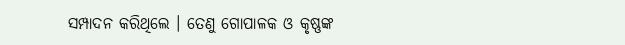ସମ୍ପାଦନ କରିଥିଲେ । ତେଣୁ ଗୋପାଳକ ଓ କୃଷ୍ଣଙ୍କ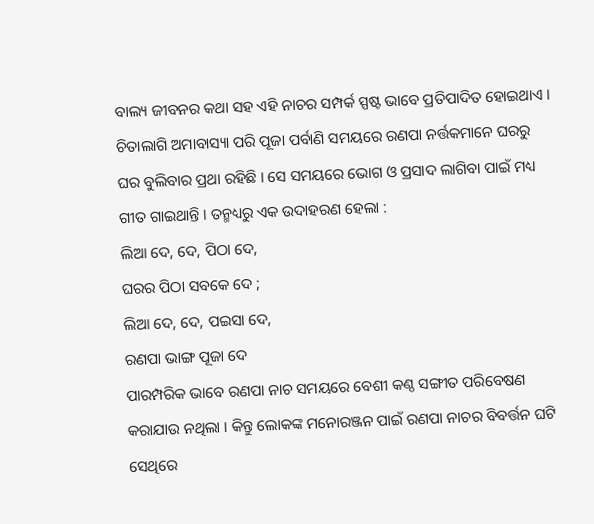ବାଲ୍ୟ ଜୀବନର କଥା ସହ ଏହି ନାଚର ସମ୍ପର୍କ ସ୍ପଷ୍ଟ ଭାବେ ପ୍ରତିପାଦିତ ହୋଇଥାଏ । ଚିତାଲାଗି ଅମାବାସ୍ୟା ପରି ପୂଜା ପର୍ବାଣି ସମୟରେ ରଣପା ନର୍ତ୍ତକମାନେ ଘରରୁ ଘର ବୁଲିବାର ପ୍ରଥା ରହିଛି । ସେ ସମୟରେ ଭୋଗ ଓ ପ୍ରସାଦ ଲାଗିବା ପାଇଁ ମଧ୍ୟ ଗୀତ ଗାଇଥାନ୍ତି । ତନ୍ମଧ୍ୟରୁ ଏକ ଉଦାହରଣ ହେଲା :
ଲିଆ ଦେ, ଦେ, ପିଠା ଦେ,
ଘରର ପିଠା ସବକେ ଦେ ;
ଲିଆ ଦେ, ଦେ, ପଇସା ଦେ,
ରଣପା ଭାଙ୍ଗ ପୂଜା ଦେ
ପାରମ୍ପରିକ ଭାବେ ରଣପା ନାଚ ସମୟରେ ବେଶୀ କଣ୍ଠ ସଙ୍ଗୀତ ପରିବେଷଣ କରାଯାଉ ନଥିଲା । କିନ୍ତୁ ଲୋକଙ୍କ ମନୋରଞ୍ଜନ ପାଇଁ ରଣପା ନାଚର ବିବର୍ତ୍ତନ ଘଟି ସେଥିରେ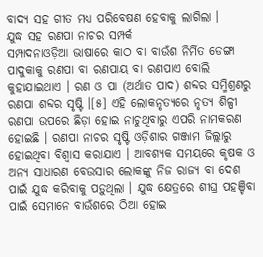ବାଦ୍ୟ ସହ ଗୀତ ମଧ୍ୟ ପରିବେଷଣ ହେବାକୁ ଲାଗିଲା ।
ଯୁଦ୍ଧ ସହ ରଣପା ନାଚର ସମ୍ପର୍କ
ସମ୍ପାଦନାଓଡ଼ିଆ ଭାଷାରେ କାଠ ବା ବାଉଁଶ ନିର୍ମିତ ଡେଙ୍ଗା ପାଦୁକାକୁ ରଣପା ବା ରଣପାୟ ବା ରଣପାଏ ବୋଲି କୁହାଯାଇଥାଏ । ରଣ ଓ ପା (ଅର୍ଥାତ ପାଦ) ଶବ୍ଦର ସମ୍ମିଶ୍ରଣରୁ ରଣପା ଶବ୍ଦର ସୃଷ୍ଟି ।[୫] ଏହି ଲୋକନୃତ୍ୟରେ ନୃତ୍ୟ ଶିଳ୍ପୀ ରଣପା ଉପରେ ଛିଡ଼ା ହୋଇ ନାଚୁଥିବାରୁ ଏପରି ନାମକରଣ ହୋଇଛି । ରଣପା ନାଚର ସୃଷ୍ଟି ଓଡ଼ିଶାର ଗଞ୍ଜାମ ଜିଲ୍ଲାରୁ ହୋଇଥିବା ବିଶ୍ୱାସ କରାଯାଏ । ଆବଶ୍ୟକ ସମୟରେ କୃଷକ ଓ ଅନ୍ୟ ସାଧାରଣ ବେଉସାର ଲୋକଙ୍କୁ ନିଜ ରାଜ୍ୟ ବା ଦେଶ ପାଇଁ ଯୁଦ୍ଧ କରିବାକୁ ପଡ଼ୁଥିଲା । ଯୁଦ୍ଧ କ୍ଷେତ୍ରରେ ଶୀଘ୍ର ପହଞ୍ଚିବା ପାଇଁ ସେମାନେ ବାଉଁଶରେ ଠିଆ ହୋଇ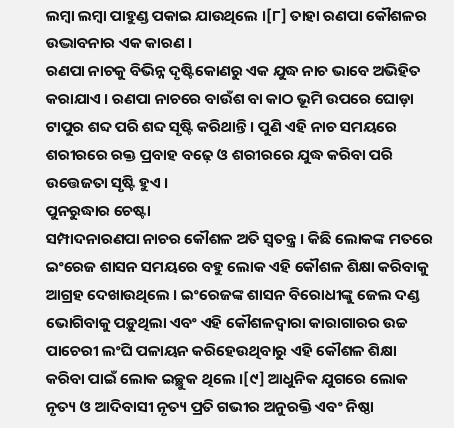ଲମ୍ବା ଲମ୍ବା ପାହୁଣ୍ଡ ପକାଇ ଯାଉଥିଲେ ।[୮] ତାହା ରଣପା କୌଶଳର ଉଦ୍ଭାବନାର ଏକ କାରଣ ।
ରଣପା ନାଚକୁ ବିଭିନ୍ନ ଦୃଷ୍ଟିକୋଣରୁ ଏକ ଯୁଦ୍ଧ ନାଚ ଭାବେ ଅଭିହିତ କରାଯାଏ । ରଣପା ନାଚରେ ବାଉଁଶ ବା କାଠ ଭୂମି ଉପରେ ଘୋଡ଼ା ଟାପୁର ଶବ୍ଦ ପରି ଶବ୍ଦ ସୃଷ୍ଟି କରିଥାନ୍ତି । ପୁଣି ଏହି ନାଚ ସମୟରେ ଶରୀରରେ ରକ୍ତ ପ୍ରବାହ ବଢ଼େ ଓ ଶରୀରରେ ଯୁଦ୍ଧ କରିବା ପରି ଉତ୍ତେଜତା ସୃଷ୍ଟି ହୁଏ ।
ପୁନରୁଦ୍ଧାର ଚେଷ୍ଟା
ସମ୍ପାଦନାରଣପା ନାଚର କୌଶଳ ଅତି ସ୍ୱତନ୍ତ୍ର । କିଛି ଲୋକଙ୍କ ମତରେ ଇଂରେଜ ଶାସନ ସମୟରେ ବହୁ ଲୋକ ଏହି କୌଶଳ ଶିକ୍ଷା କରିବାକୁ ଆଗ୍ରହ ଦେଖାଉଥିଲେ । ଇଂରେଜଙ୍କ ଶାସନ ବିରୋଧୀଙ୍କୁ ଜେଲ ଦଣ୍ଡ ଭୋଗିବାକୁ ପଡ଼ୁଥିଲା ଏବଂ ଏହି କୌଶଳଦ୍ୱାରା କାରାଗାରର ଉଚ୍ଚ ପାଚେରୀ ଲଂଘି ପଳାୟନ କରିହେଉଥିବାରୁ ଏହି କୌଶଳ ଶିକ୍ଷା କରିବା ପାଇଁ ଲୋକ ଇଚ୍ଛୁକ ଥିଲେ ।[୯] ଆଧୁନିକ ଯୁଗରେ ଲୋକ ନୃତ୍ୟ ଓ ଆଦିବାସୀ ନୃତ୍ୟ ପ୍ରତି ଗଭୀର ଅନୁରକ୍ତି ଏବଂ ନିଷ୍ଠା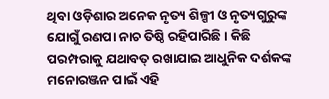ଥିବା ଓଡ଼ିଶାର ଅନେକ ନୃତ୍ୟ ଶିଳ୍ପୀ ଓ ନୃତ୍ୟଗୁରୁଙ୍କ ଯୋଗୁଁ ରଣପା ନାଚ ତିଷ୍ଠି ରହିପାରିଛି । କିଛି ପରମ୍ପରାକୁ ଯଥାବତ୍ ରଖାଯାଇ ଆଧୁନିକ ଦର୍ଶକଙ୍କ ମନୋରଞ୍ଜନ ପାଇଁ ଏହି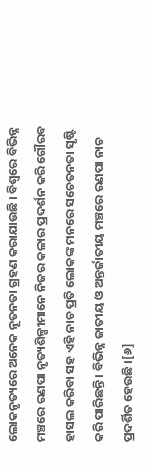ଲୋକନୃତ୍ୟରେ ଅନେକ ନୂତନତା ଗ୍ରହଣ କରାଯାଉଛି । ବିଶ୍ୱରେ ବିଭିନ୍ନ ମଞ୍ଚରେ ରଣପା ନୃତ୍ୟଶିଳ୍ପୀମାନେ ନିଜର କଳାର ପ୍ରଦର୍ଶନ କରି ଗୌରବ ହାସଲ କରିବା ସହ ଏହି ନାଚ ପ୍ରତି ଲୋକଙ୍କ ମନରେ ସଚେତନତା ସୃଷ୍ଟି କରି ପାରିଛନ୍ତି । ବିଭିନ୍ନ ଜାତୀୟ ଓ ଅନ୍ତର୍ଜାତୀୟ ମଞ୍ଚରେ ରଣପା ନାଚ ପ୍ରଦର୍ଶିତ ହେଉଛି ।[୬]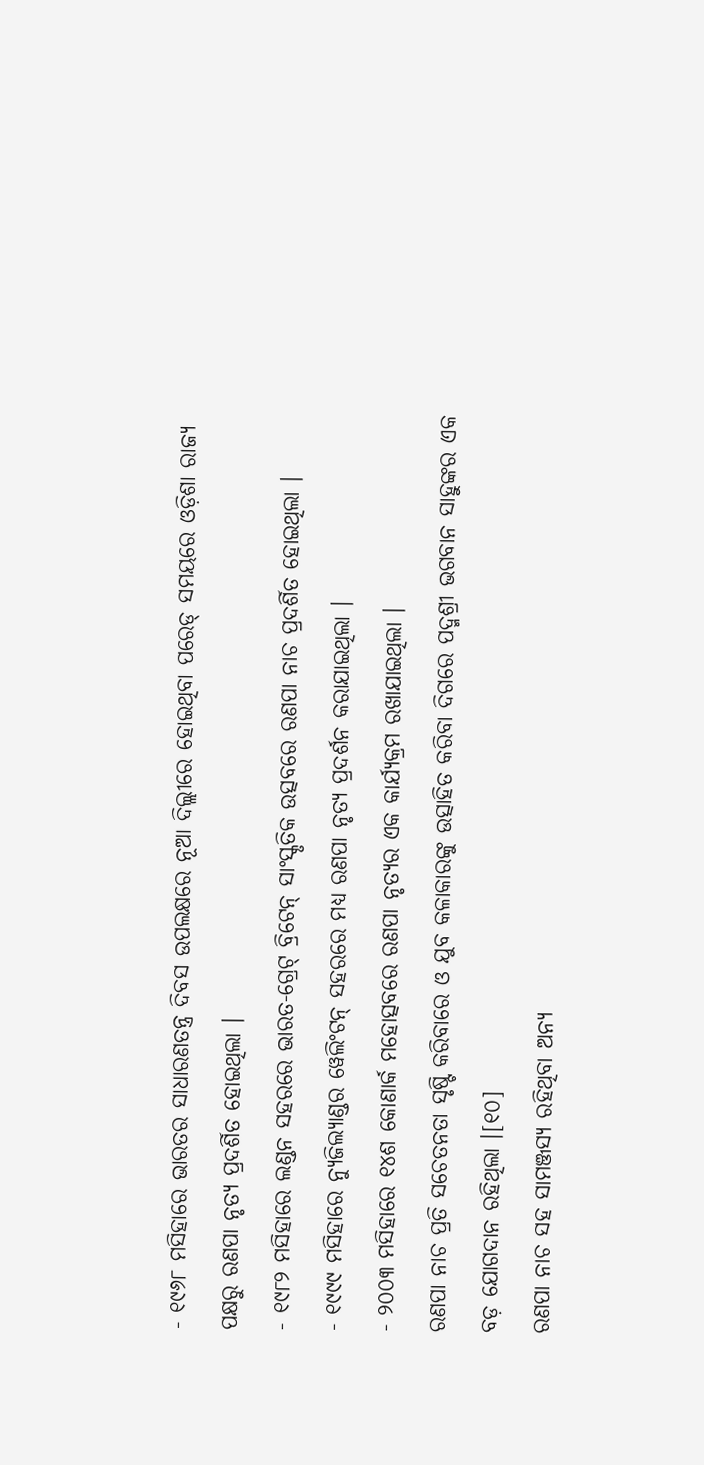- ୧୯୬୮ ମସିହାରେ ଭାରତର ସାଧାରଣତନ୍ତ୍ର ଦିବସ ଉପଲକ୍ଷରେ ନୂଆ ଦିଲ୍ଲୀରେ ହୋଇଥିବା ପରେଡ୍ ସମୟରେ ଓଡ଼ିଶା ରାଜ୍ୟ ପକ୍ଷରୁ ରଣପା ନୃତ୍ୟ ପ୍ରଦର୍ଶିତ ହୋଇଥିଲା ।
- ୧୯୮୨ ମସିହାରେ ଲଣ୍ଡନ ସହରରେ ଭାରତ-ଗ୍ରେଟ୍ ବ୍ରିଟେନ୍ ସାଂସ୍କୃତିକ ଉତ୍ସବରେ ରଣପା ନାଚ ପ୍ରଦର୍ଶିତ ହୋଇଥିଲା ।
- ୧୯୯୯ ମସିହାରେ ନ୍ୟୁଜିଲ୍ୟାଣ୍ଡର ୱେଲିଂଟନ୍ ସହରରେ ମଧ୍ୟ ରଣପା ନୃତ୍ୟ ପ୍ରଦର୍ଶନ କରାଯାଇଥିଲା ।
- ୨୦୦୩ ମସିହାରେ ୧୪ଶ କୋଣାର୍କ ମହୋତ୍ସବରେ ରଣପା ନୃତ୍ୟର ଏକ କାର୍ଯ୍ୟକ୍ରମ ରଖାଯାଇଥିଲା ।
ରଣପା ନାଚ ପ୍ରତି ସଚେତନତା ସୃଷ୍ଟି କରିବାରେ ଓ ଯୁବ କଳାକାରଙ୍କୁ ଉତ୍ସାହିତ କରିବା ଦିଗରେ ପଦ୍ମଶ୍ରୀ ଭଗବାନ ସାହୁଙ୍କର ଏକ ବଡ଼ ଯୋଗଦାନ ରହିଥିଲା ।[୧୦]
ରଣପା ନାଚ ସହ ସାମଞ୍ଜସ୍ୟ ରହିଥିବା ଅନ୍ୟ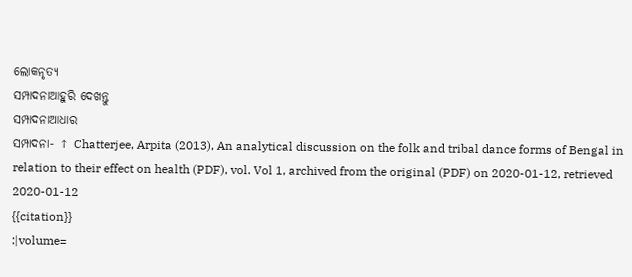ଲୋକନୃତ୍ୟ
ସମ୍ପାଦନାଆହୁରି ଦେଖନ୍ତୁ
ସମ୍ପାଦନାଆଧାର
ସମ୍ପାଦନା- ↑ Chatterjee, Arpita (2013), An analytical discussion on the folk and tribal dance forms of Bengal in relation to their effect on health (PDF), vol. Vol 1, archived from the original (PDF) on 2020-01-12, retrieved 2020-01-12
{{citation}}
:|volume=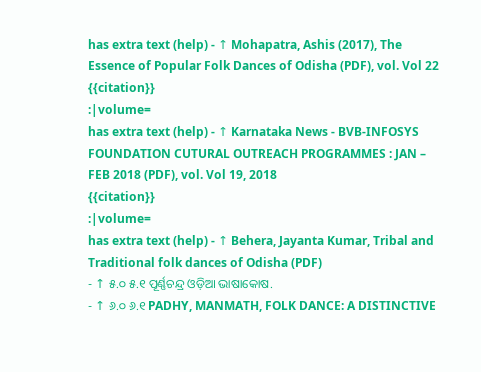has extra text (help) - ↑ Mohapatra, Ashis (2017), The Essence of Popular Folk Dances of Odisha (PDF), vol. Vol 22
{{citation}}
:|volume=
has extra text (help) - ↑ Karnataka News - BVB-INFOSYS FOUNDATION CUTURAL OUTREACH PROGRAMMES : JAN – FEB 2018 (PDF), vol. Vol 19, 2018
{{citation}}
:|volume=
has extra text (help) - ↑ Behera, Jayanta Kumar, Tribal and Traditional folk dances of Odisha (PDF)
- ↑ ୫.୦ ୫.୧ ପୂର୍ଣ୍ଣଚନ୍ଦ୍ର ଓଡ଼ିଆ ଭାଷାକୋଷ.
- ↑ ୬.୦ ୬.୧ PADHY, MANMATH, FOLK DANCE: A DISTINCTIVE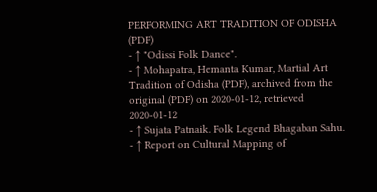PERFORMING ART TRADITION OF ODISHA (PDF)
- ↑ "Odissi Folk Dance".
- ↑ Mohapatra, Hemanta Kumar, Martial Art Tradition of Odisha (PDF), archived from the original (PDF) on 2020-01-12, retrieved 2020-01-12
- ↑ Sujata Patnaik. Folk Legend Bhagaban Sahu.
- ↑ Report on Cultural Mapping of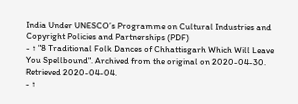India Under UNESCO’s Programme on Cultural Industries and Copyright Policies and Partnerships (PDF)
- ↑ "8 Traditional Folk Dances of Chhattisgarh Which Will Leave You Spellbound". Archived from the original on 2020-04-30. Retrieved 2020-04-04.
- ↑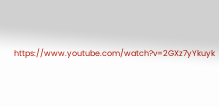https://www.youtube.com/watch?v=2GXz7yYkuyk